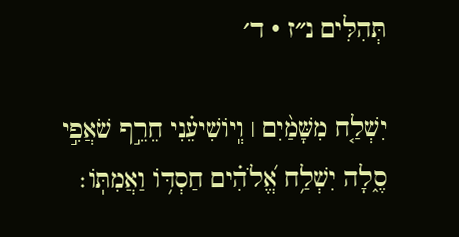תְּהִלִּים נ״ז · ד׳

יִשְׁלַ֤ח מִשָּׁמַ֨יִם ׀ וְֽיוֹשִׁיעֵ֗נִי חֵרֵ֣ף שֹׁאֲפִ֣י סֶ֑לָה יִשְׁלַ֥ח אֱ֝לֹהִ֗ים חַסְדּ֥וֹ וַאֲמִתּֽוֹ׃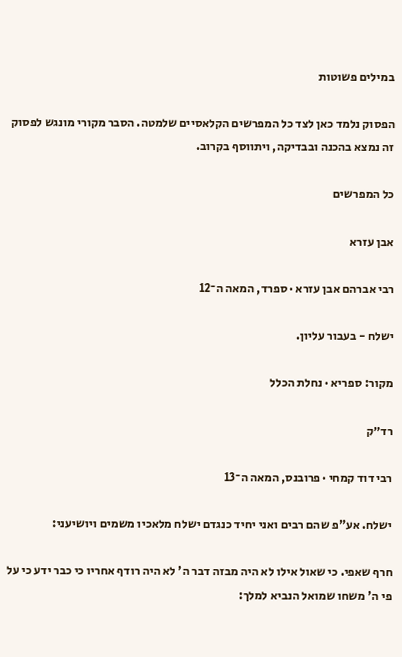במילים פשוטות

הפסוק נלמד כאן לצד כל המפרשים הקלאסיים שלמטה. הסבר מקורי מונגש לפסוק זה נמצא בהכנה ובבדיקה, ויתווסף בקרוב.

כל המפרשים

אבן עזרא

רבי אברהם אבן עזרא · ספרד, המאה ה־12

ישלח - בעבור עליון.

מקור: ספריא · נחלת הכלל

רד״ק

רבי דוד קמחי · פרובנס, המאה ה־13

ישלח. אע"פ שהם רבים ואני יחיד כנגדם ישלח מלאכיו משמים ויושיעני:

חרף שאפי. כי שאול אילו לא היה מבזה דבר ה' לא היה רודף אחריו כי כבר ידע כי על פי ה' משחו שמואל הנביא למלך: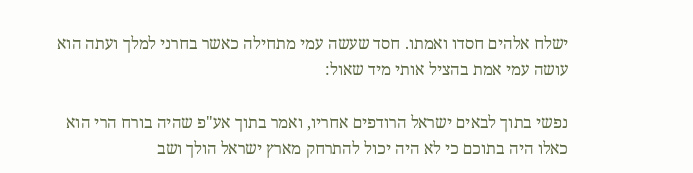ישלח אלהים חסדו ואמתו. חסד שעשה עמי מתחילה כאשר בחרני למלך ועתה הוא עושה עמי אמת בהציל אותי מיד שאול:

נפשי בתוך לבאים ישראל הרודפים אחריו, ואמר בתוך אע"פ שהיה בורח הרי הוא כאלו היה בתוכם כי לא היה יכול להתרחק מארץ ישראל הולך ושב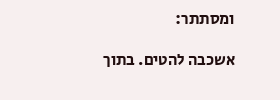ומסתתר:

אשכבה להטים. בתוך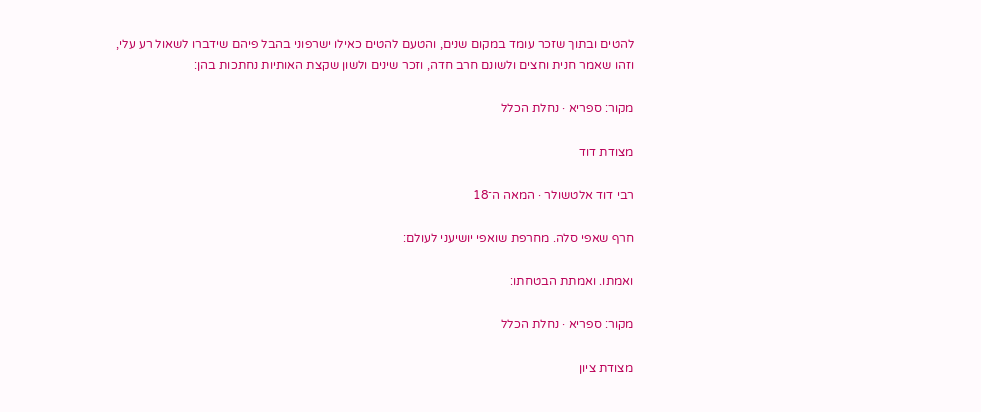להטים ובתוך שזכר עומד במקום שנים, והטעם להטים כאילו ישרפוני בהבל פיהם שידברו לשאול רע עלי, וזהו שאמר חנית וחצים ולשונם חרב חדה, וזכר שינים ולשון שקצת האותיות נחתכות בהן:

מקור: ספריא · נחלת הכלל

מצודת דוד

רבי דוד אלטשולר · המאה ה־18

חרף שאפי סלה. מחרפת שואפי יושיעני לעולם:

ואמתו. ואמתת הבטחתו:

מקור: ספריא · נחלת הכלל

מצודת ציון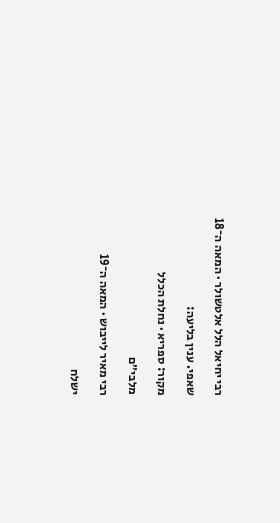רבי יחיאל הלל אלטשולר · המאה ה־18

שאפי. ענין בליעה:

מקור: ספריא · נחלת הכלל

מלבי״ם

רבי מאיר לייבוש · המאה ה־19

ישלח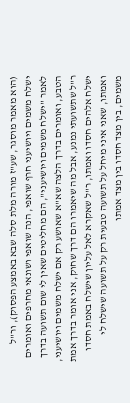(הוא מאמר מוסגר, שע"ז מורה מלת סלה שבא באמצע הפסוק), ור"ל ישלח משמים ויושיעני חרף שואפי, הנה שואפי ושונאי מחרפים ואומרים לאמר "ישלח משמים ויושיעני", הם מחליטים שאין לי שום תשועה בדרך הטבע, ואומרים בדרך הלצה שא"א שאושע רק אם ישלח משמים ויושיעני, ר"ל שתשועתי נמנע, אבל מה שיאמרו הם דרך שחוק, אני אומר בדרך אמת ישלח אלהים חסדו ואמתו, ר"ל שאקרא לאל עליון שישלח באמת חסדו ואמתו, שאני איני מיחל על תשועה טבעית רק על תשועה שישלח לי משמים, בין מצד חסדו בין מצד אמתו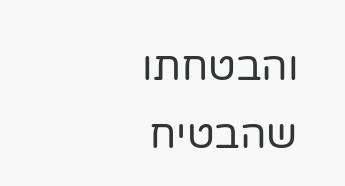והבטחתו שהבטיח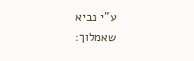ע"י נביא שאמלוך: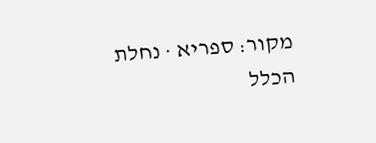מקור: ספריא · נחלת הכלל